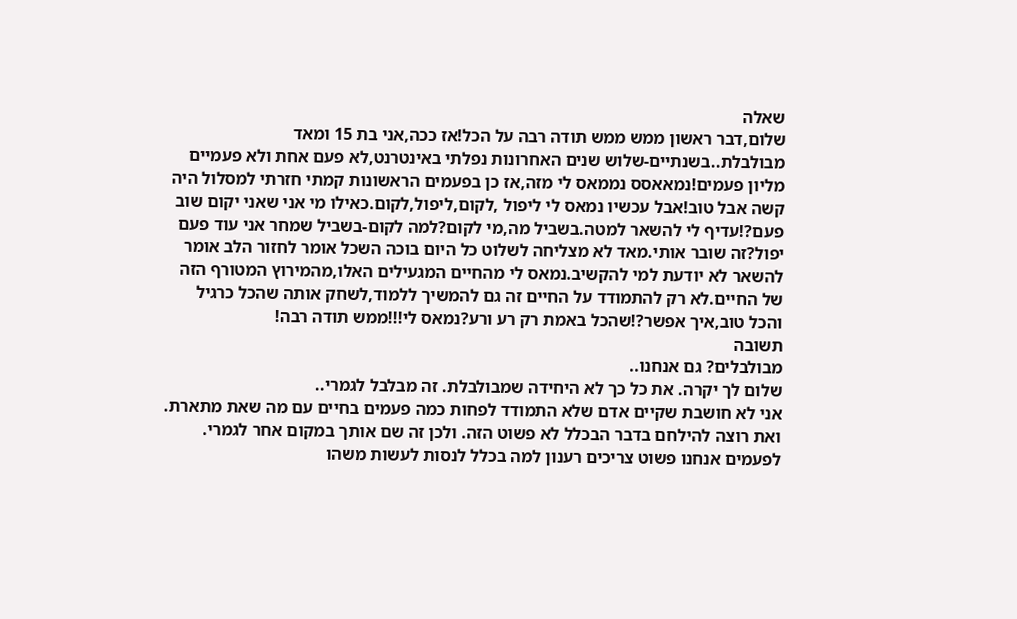שאלה
שלום,דבר ראשון ממש ממש תודה רבה על הכל!אז ככה,אני בת 15 ומאד מבולבלת..בשנתיים-שלוש שנים האחרונות נפלתי באינטרנט,לא פעם אחת ולא פעמיים מליון פעמים!נמאאסס נממאס לי מזה,אז כן בפעמים הראשונות קמתי חזרתי למסלול היה קשה אבל טוב!אבל עכשיו נמאס לי ליפול ,לקום,ליפול,לקום.כאילו מי אני שאני יקום שוב פעם?!עדיף לי להשאר למטה.בשביל מה,מי לקום?למה לקום-בשביל שמחר אני עוד פעם יפול?זה שובר אותי.מאד לא מצליחה לשלוט כל היום בוכה השכל אומר לחזור הלב אומר להשאר לא יודעת למי להקשיב.נמאס לי מהחיים המגעילים האלו,מהמירוץ המטורף הזה של החיים.לא רק להתמודד על החיים זה גם להמשיך ללמוד,לשחק אותה שהכל כרגיל והכל טוב,איך אפשר?!שהכל באמת רק רע ורע?נמאס לי!!!ממש תודה רבה!
תשובה
מבולבלים? גם אנחנו..
שלום לך יקרה. את כל כך לא היחידה שמבולבלת. זה מבלבל לגמרי..
אני לא חושבת שקיים אדם שלא התמודד לפחות כמה פעמים בחיים עם מה שאת מתארת.
ואת רוצה להילחם בדבר הבכלל לא פשוט הזה. ולכן זה שם אותך במקום אחר לגמרי.
לפעמים אנחנו פשוט צריכים רענון למה בכלל לנסות לעשות משהו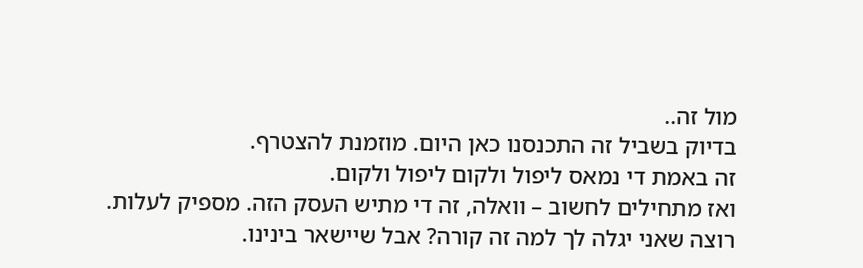מול זה..
בדיוק בשביל זה התכנסנו כאן היום. מוזמנת להצטרף.
זה באמת די נמאס ליפול ולקום ליפול ולקום.
ואז מתחילים לחשוב – וואלה, זה די מתיש העסק הזה. מספיק לעלות.
רוצה שאני יגלה לך למה זה קורה? אבל שיישאר בינינו.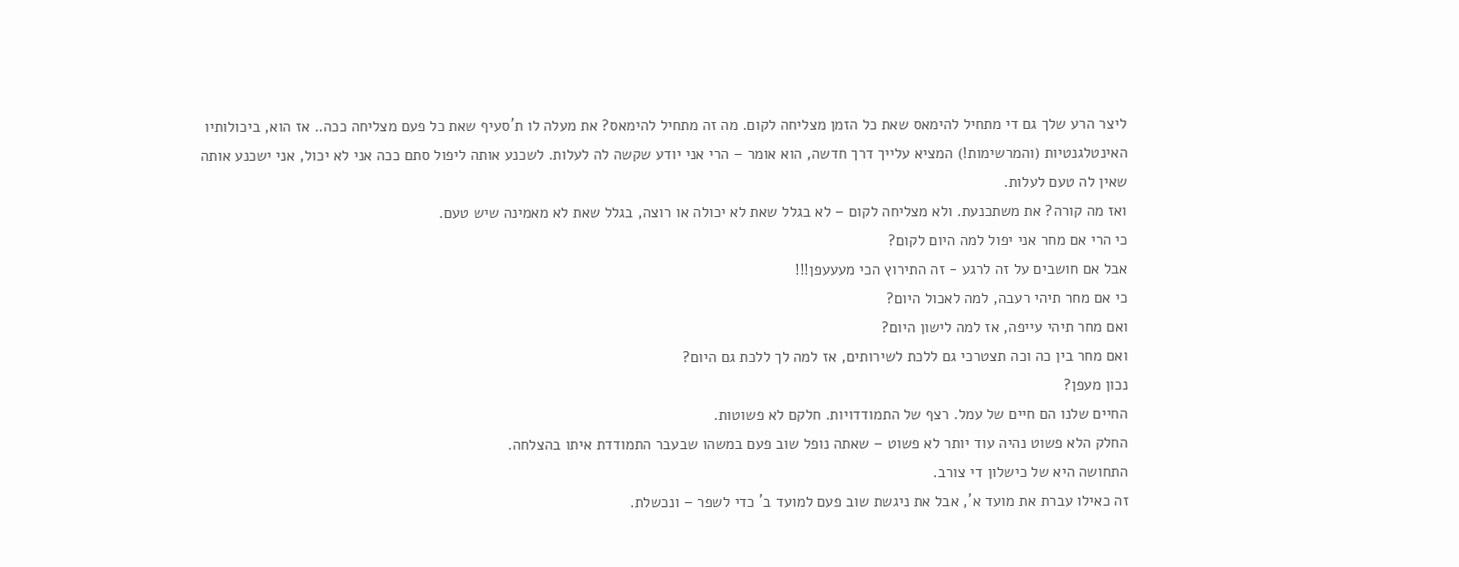ליצר הרע שלך גם די מתחיל להימאס שאת כל הזמן מצליחה לקום. מה זה מתחיל להימאס? את מעלה לו ת´סעיף שאת כל פעם מצליחה ככה.. אז הוא, ביכולותיו האינטלגנטיות (והמרשימות!) המציא עלייך דרך חדשה, הוא אומר – הרי אני יודע שקשה לה לעלות. לשכנע אותה ליפול סתם ככה אני לא יכול, אני ישכנע אותה שאין לה טעם לעלות.
ואז מה קורה? את משתכנעת. ולא מצליחה לקום – לא בגלל שאת לא יכולה או רוצה, בגלל שאת לא מאמינה שיש טעם.
כי הרי אם מחר אני יפול למה היום לקום?
אבל אם חושבים על זה לרגע - זה התירוץ הכי מעעעפן!!!
כי אם מחר תיהי רעבה, למה לאכול היום?
ואם מחר תיהי עייפה, אז למה לישון היום?
ואם מחר בין כה וכה תצטרכי גם ללכת לשירותים, אז למה לך ללכת גם היום?
נכון מעפן?
החיים שלנו הם חיים של עמל. רצף של התמודדויות. חלקם לא פשוטות.
החלק הלא פשוט נהיה עוד יותר לא פשוט – שאתה נופל שוב פעם במשהו שבעבר התמודדת איתו בהצלחה.
התחושה היא של כישלון די צורב.
זה כאילו עברת את מועד א´, אבל את ניגשת שוב פעם למועד ב´ כדי לשפר – ונכשלת.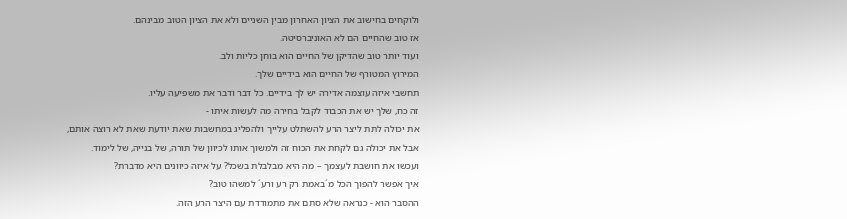ולוקחים בחישוב את הציון האחרון מבין השניים ולא את הציון הטוב מבינהם.
אז טוב שהחיים הם לא האוניברסיטה.
ועוד יותר טוב שהדיקן של החיים הוא בוחן כליות ולב.
המירוץ המטורף של החיים הוא בידיים שלך.
תחשבי איזה עוצמה אדירה יש לך בידיים. כל דבר ודבר את משפיעה עליו.
זה כח, שלך יש את הכבוד לקבל בחירה מה לעשות איתו -
את יכולה לתת ליצר הרע להשתלט עלייך ולהפליג במחשבות שאת יודעת שאת לא רוצה אותם,
אבל את יכולה גם לקחת את הכוח זה ולמשוך אותו לכיוון של תורה, של בנייה, של לימוד.
ועכשו את חושבת לעצמך – מה היא מבלבלת בשכל? על איזה כיוונים היא מדברת?
איך אפשר להפוך הכל מ´באמת רק רע ורע´ למשהו טוב?
ההסבר הוא - כנראה שלא סתם את מתמודדת עם היצר הרע הזה.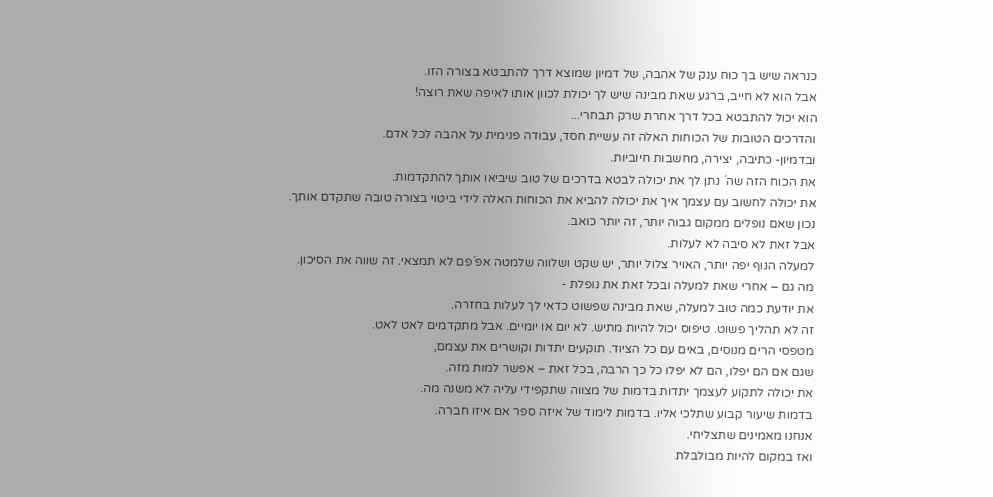כנראה שיש בך כוח ענק של אהבה, של דמיון שמוצא דרך להתבטא בצורה הזו.
אבל הוא לא חייב, ברגע שאת מבינה שיש לך יכולת לכוון אותו לאיפה שאת רוצה!
הוא יכול להתבטא בכל דרך אחרת שרק תבחרי...
והדרכים הטובות של הכוחות האלה זה עשיית חסד, עבודה פנימית על אהבה לכל אדם.
ובדמיון- כתיבה, יצירה, מחשבות חיוביות.
את הכוח הזה שה´ נתן לך את יכולה לבטא בדרכים של טוב שיביאו אותך להתקדמות.
את יכולה לחשוב עם עצמך איך את יכולה להביא את הכוחות האלה לידי ביטוי בצורה טובה שתקדם אותך.
נכון שאם נופלים ממקום גבוה יותר, זה יותר כואב.
אבל זאת לא סיבה לא לעלות.
למעלה הנוף יפה יותר, האויר צלול יותר, יש שקט ושלווה שלמטה אפ´פם לא תמצאי. זה שווה את הסיכון.
מה גם – אחרי שאת למעלה ובכל זאת את נופלת -
את יודעת כמה טוב למעלה, שאת מבינה שפשוט כדאי לך לעלות בחזרה.
זה לא תהליך פשוט. טיפוס יכול להיות מתיש. לא יום או יומיים. אבל מתקדמים לאט לאט.
מטפסי הרים מנוסים, באים עם כל הציוד. תוקעים יתדות וקושרים את עצמם,
שגם אם הם יפלו, הם לא יפלו כל כך הרבה, בכל זאת – אפשר למות מזה.
את יכולה לתקוע לעצמך יתדות בדמות של מצווה שתקפידי עליה לא משנה מה.
בדמות שיעור קבוע שתלכי אליו. בדמות לימוד של איזה ספר אם איזו חברה.
אנחנו מאמינים שתצליחי.
ואז במקום להיות מבולבלת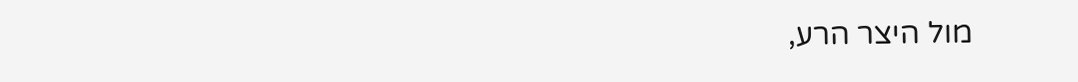מול היצר הרע,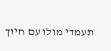תעמדי מולו עם חיוך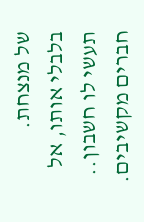של מנצחת.
בלבלי אותו, אל תעשי לו חשבון..
חברים מקשיבים.